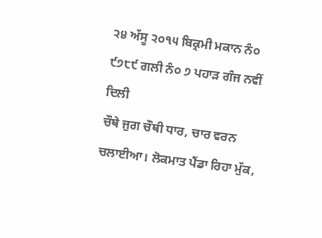੨੪ ਅੱਸੂ ੨੦੧੫ ਬਿਕ੍ਰਮੀ ਮਕਾਨ ਨੰ੦ ੯੭੮੯ ਗਲੀ ਨੰ੦ ੭ ਪਹਾੜ ਗੰਜ ਨਵੀਂ ਦਿਲੀ
ਚੌਥੇ ਜੁਗ ਚੌਥੀ ਧਾਰ, ਚਾਰ ਵਰਨ ਚਲਾਈਆ। ਲੋਕਮਾਤ ਪੈਂਡਾ ਰਿਹਾ ਮੁੱਕ,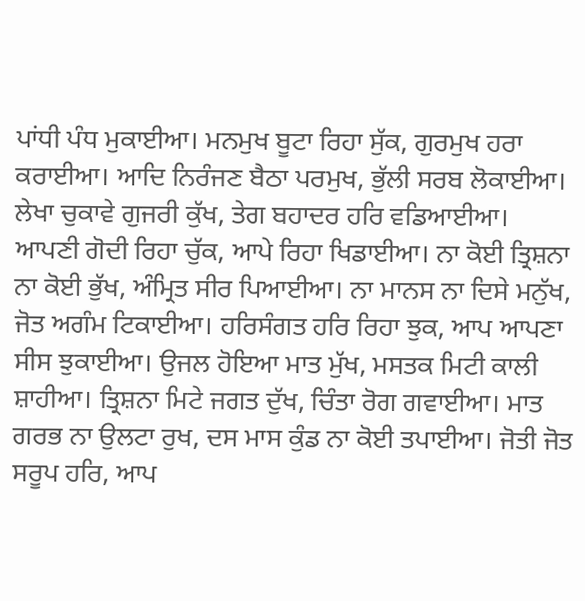ਪਾਂਧੀ ਪੰਧ ਮੁਕਾਈਆ। ਮਨਮੁਖ ਬੂਟਾ ਰਿਹਾ ਸੁੱਕ, ਗੁਰਮੁਖ ਹਰਾ ਕਰਾਈਆ। ਆਦਿ ਨਿਰੰਜਣ ਬੈਠਾ ਪਰਮੁਖ, ਭੁੱਲੀ ਸਰਬ ਲੋਕਾਈਆ। ਲੇਖਾ ਚੁਕਾਵੇ ਗੁਜਰੀ ਕੁੱਖ, ਤੇਗ ਬਹਾਦਰ ਹਰਿ ਵਡਿਆਈਆ। ਆਪਣੀ ਗੋਦੀ ਰਿਹਾ ਚੁੱਕ, ਆਪੇ ਰਿਹਾ ਖਿਡਾਈਆ। ਨਾ ਕੋਈ ਤ੍ਰਿਸ਼ਨਾ ਨਾ ਕੋਈ ਭੁੱਖ, ਅੰਮ੍ਰਿਤ ਸੀਰ ਪਿਆਈਆ। ਨਾ ਮਾਨਸ ਨਾ ਦਿਸੇ ਮਨੁੱਖ, ਜੋਤ ਅਗੰਮ ਟਿਕਾਈਆ। ਹਰਿਸੰਗਤ ਹਰਿ ਰਿਹਾ ਝੁਕ, ਆਪ ਆਪਣਾ ਸੀਸ ਝੁਕਾਈਆ। ਉਜਲ ਹੋਇਆ ਮਾਤ ਮੁੱਖ, ਮਸਤਕ ਮਿਟੀ ਕਾਲੀ ਸ਼ਾਹੀਆ। ਤ੍ਰਿਸ਼ਨਾ ਮਿਟੇ ਜਗਤ ਦੁੱਖ, ਚਿੰਤਾ ਰੋਗ ਗਵਾਈਆ। ਮਾਤ ਗਰਭ ਨਾ ਉਲਟਾ ਰੁਖ, ਦਸ ਮਾਸ ਕੁੰਡ ਨਾ ਕੋਈ ਤਪਾਈਆ। ਜੋਤੀ ਜੋਤ ਸਰੂਪ ਹਰਿ, ਆਪ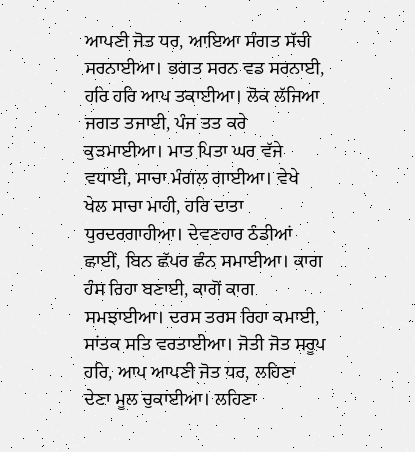ਆਪਣੀ ਜੋਤ ਧਰ, ਆਇਆ ਸੰਗਤ ਸੱਚੀ ਸਰਨਾਈਆ। ਭਗਤ ਸਰਨ ਵਡ ਸਰਨਾਈ, ਹਰਿ ਹਰਿ ਆਪ ਤਕਾਈਆ। ਲੋਕ ਲੱਜਿਆ ਜਗਤ ਤਜਾਈ, ਪੰਜ ਤਤ ਕਰੇ ਕੁੜਮਾਈਆ। ਮਾਤ ਪਿਤਾ ਘਰ ਵੱਜੇ ਵਧਾਈ, ਸਾਚਾ ਮੰਗਲ ਗਾਈਆ। ਵੇਖੇ ਖੇਲ ਸਾਚਾ ਮਾਹੀ, ਹਰਿ ਦਾਤਾ ਧੁਰਦਰਗਾਹੀਆ। ਦੇਵਣਹਾਰ ਠੰਡੀਆਂ ਛਾਈਂ, ਬਿਨ ਛੱਪਰ ਛੰਨ ਸਮਾਈਆ। ਕਾਗ ਹੰਸ ਰਿਹਾ ਬਣਾਈ, ਕਾਗੋਂ ਕਾਗ ਸਮਝਾਈਆ। ਦਰਸ ਤਰਸ ਰਿਹਾ ਕਮਾਈ, ਸਾਂਤਕ ਸਤਿ ਵਰਤਾਈਆ। ਜੋਤੀ ਜੋਤ ਸਰੂਪ ਹਰਿ, ਆਪ ਆਪਣੀ ਜੋਤ ਧਰ, ਲਹਿਣਾ ਦੇਣਾ ਮੂਲ ਚੁਕਾਈਆ। ਲਹਿਣਾ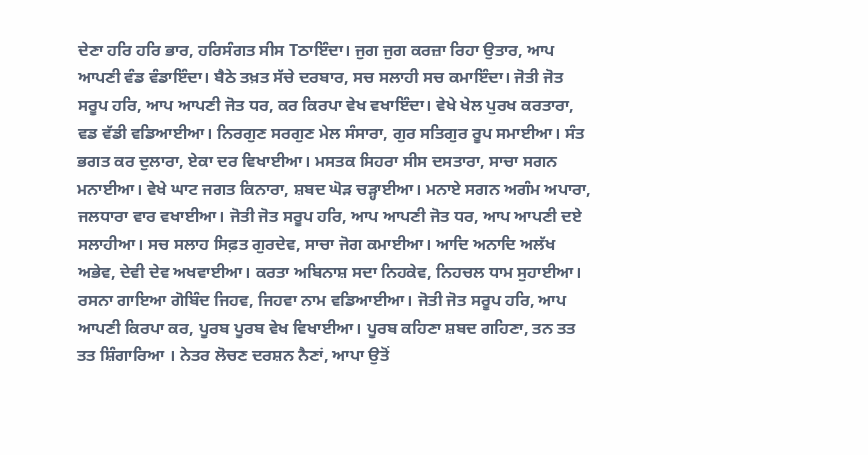ਦੇਣਾ ਹਰਿ ਹਰਿ ਭਾਰ, ਹਰਿਸੰਗਤ ਸੀਸ Tਠਾਇੰਦਾ। ਜੁਗ ਜੁਗ ਕਰਜ਼ਾ ਰਿਹਾ ਉਤਾਰ, ਆਪ ਆਪਣੀ ਵੰਡ ਵੰਡਾਇੰਦਾ। ਬੈਠੇ ਤਖ਼ਤ ਸੱਚੇ ਦਰਬਾਰ, ਸਚ ਸਲਾਹੀ ਸਚ ਕਮਾਇੰਦਾ। ਜੋਤੀ ਜੋਤ ਸਰੂਪ ਹਰਿ, ਆਪ ਆਪਣੀ ਜੋਤ ਧਰ, ਕਰ ਕਿਰਪਾ ਵੇਖ ਵਖਾਇੰਦਾ। ਵੇਖੇ ਖੇਲ ਪੁਰਖ ਕਰਤਾਰਾ, ਵਡ ਵੱਡੀ ਵਡਿਆਈਆ। ਨਿਰਗੁਣ ਸਰਗੁਣ ਮੇਲ ਸੰਸਾਰਾ, ਗੁਰ ਸਤਿਗੁਰ ਰੂਪ ਸਮਾਈਆ। ਸੰਤ ਭਗਤ ਕਰ ਦੁਲਾਰਾ, ਏਕਾ ਦਰ ਵਿਖਾਈਆ। ਮਸਤਕ ਸਿਹਰਾ ਸੀਸ ਦਸਤਾਰਾ, ਸਾਚਾ ਸਗਨ ਮਨਾਈਆ। ਵੇਖੇ ਘਾਟ ਜਗਤ ਕਿਨਾਰਾ, ਸ਼ਬਦ ਘੋੜ ਚੜ੍ਹਾਈਆ। ਮਨਾਏ ਸਗਨ ਅਗੰਮ ਅਪਾਰਾ, ਜਲਧਾਰਾ ਵਾਰ ਵਖਾਈਆ। ਜੋਤੀ ਜੋਤ ਸਰੂਪ ਹਰਿ, ਆਪ ਆਪਣੀ ਜੋਤ ਧਰ, ਆਪ ਆਪਣੀ ਦਏ ਸਲਾਹੀਆ। ਸਚ ਸਲਾਹ ਸਿਫ਼ਤ ਗੁਰਦੇਵ, ਸਾਚਾ ਜੋਗ ਕਮਾਈਆ। ਆਦਿ ਅਨਾਦਿ ਅਲੱਖ ਅਭੇਵ, ਦੇਵੀ ਦੇਵ ਅਖਵਾਈਆ। ਕਰਤਾ ਅਬਿਨਾਸ਼ ਸਦਾ ਨਿਹਕੇਵ, ਨਿਹਚਲ ਧਾਮ ਸੁਹਾਈਆ। ਰਸਨਾ ਗਾਇਆ ਗੋਬਿੰਦ ਜਿਹਵ, ਜਿਹਵਾ ਨਾਮ ਵਡਿਆਈਆ। ਜੋਤੀ ਜੋਤ ਸਰੂਪ ਹਰਿ, ਆਪ ਆਪਣੀ ਕਿਰਪਾ ਕਰ, ਪੂਰਬ ਪੂਰਬ ਵੇਖ ਵਿਖਾਈਆ। ਪੂਰਬ ਕਹਿਣਾ ਸ਼ਬਦ ਗਹਿਣਾ, ਤਨ ਤਤ ਤਤ ਸ਼ਿੰਗਾਰਿਆ । ਨੇਤਰ ਲੋਚਣ ਦਰਸ਼ਨ ਨੈਣਾਂ, ਆਪਾ ਉਤੋਂ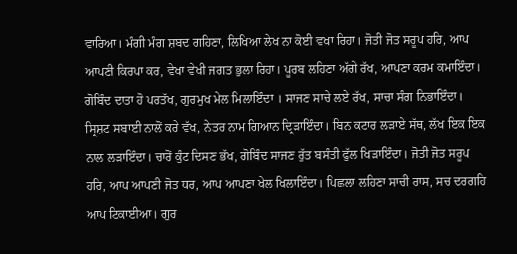ਵਾਰਿਆ। ਮੰਗੀ ਮੰਗ ਸ਼ਬਦ ਗਹਿਣਾ, ਲਿਖਿਆ ਲੇਖ ਨਾ ਕੋਈ ਵਖਾ ਰਿਹਾ। ਜੋਤੀ ਜੋਤ ਸਰੂਪ ਹਰਿ, ਆਪ ਆਪਣੀ ਕਿਰਪਾ ਕਰ, ਵੇਖਾ ਵੇਖੀ ਜਗਤ ਭੁਲਾ ਰਿਹਾ। ਪੂਰਬ ਲਹਿਣਾ ਅੱਗੇ ਰੱਖ, ਆਪਣਾ ਕਰਮ ਕਮਾਇੰਦਾ। ਗੋਬਿੰਦ ਦਾਤਾ ਹੋ ਪਰਤੱਖ, ਗੁਰਮੁਖ ਮੇਲ ਮਿਲਾਇੰਦਾ । ਸਾਜਣ ਸਾਚੇ ਲਏ ਰੱਖ, ਸਾਚਾ ਸੰਗ ਨਿਭਾਇੰਦਾ। ਸ੍ਰਿਸ਼ਟ ਸਬਾਈ ਨਾਲੋਂ ਕਰੇ ਵੱਖ, ਨੇਤਰ ਨਾਮ ਗਿਆਨ ਦ੍ਰਿੜਾਇੰਦਾ। ਬਿਨ ਕਟਾਰ ਲੜਾਏ ਸੱਥ, ਲੱਖ ਇਕ ਇਕ ਨਾਲ ਲੜਾਇੰਦਾ। ਚਾਰੋਂ ਕੁੰਟ ਦਿਸਣ ਭੱਖ, ਗੋਬਿੰਦ ਸਾਜਣ ਰੁੱਤ ਬਸੰਤੀ ਫੁੱਲ ਖਿੜਾਇੰਦਾ। ਜੋਤੀ ਜੋਤ ਸਰੂਪ ਹਰਿ, ਆਪ ਆਪਣੀ ਜੋਤ ਧਰ, ਆਪ ਆਪਣਾ ਖੇਲ ਖਿਲਾਇੰਦਾ। ਪਿਛਲਾ ਲਹਿਣਾ ਸਾਚੀ ਰਾਸ, ਸਚ ਦਰਗਹਿ ਆਪ ਟਿਕਾਈਆ। ਗੁਰ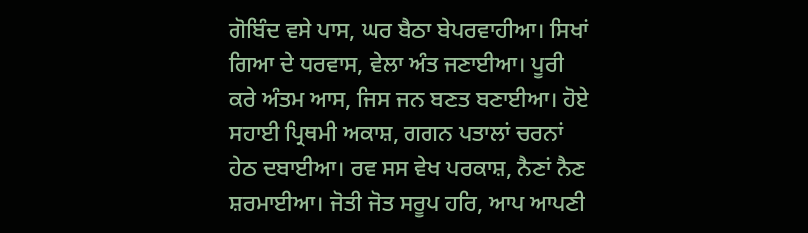ਗੋਬਿੰਦ ਵਸੇ ਪਾਸ, ਘਰ ਬੈਠਾ ਬੇਪਰਵਾਹੀਆ। ਸਿਖਾਂ ਗਿਆ ਦੇ ਧਰਵਾਸ, ਵੇਲਾ ਅੰਤ ਜਣਾਈਆ। ਪੂਰੀ ਕਰੇ ਅੰਤਮ ਆਸ, ਜਿਸ ਜਨ ਬਣਤ ਬਣਾਈਆ। ਹੋਏ ਸਹਾਈ ਪ੍ਰਿਥਮੀ ਅਕਾਸ਼, ਗਗਨ ਪਤਾਲਾਂ ਚਰਨਾਂ ਹੇਠ ਦਬਾਈਆ। ਰਵ ਸਸ ਵੇਖ ਪਰਕਾਸ਼, ਨੈਣਾਂ ਨੈਣ ਸ਼ਰਮਾਈਆ। ਜੋਤੀ ਜੋਤ ਸਰੂਪ ਹਰਿ, ਆਪ ਆਪਣੀ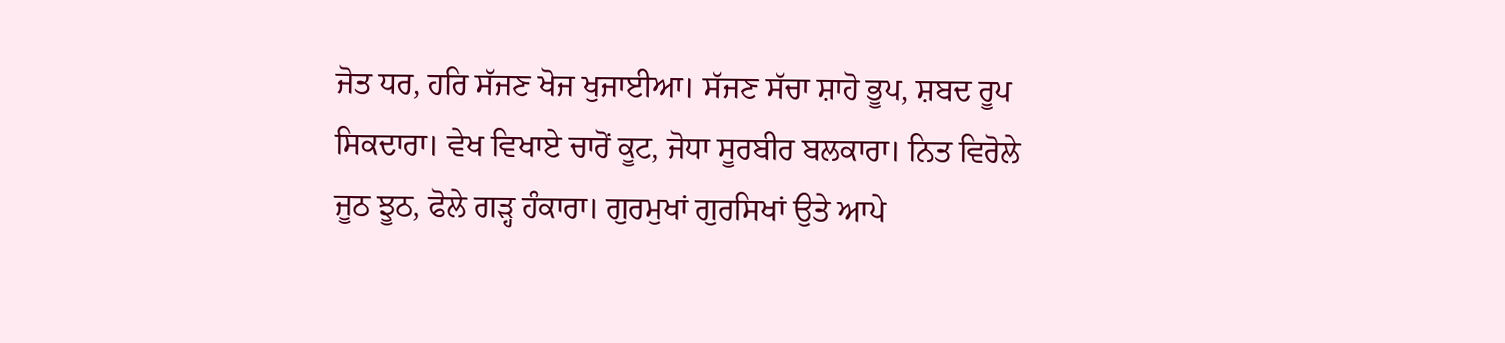ਜੋਤ ਧਰ, ਹਰਿ ਸੱਜਣ ਖੋਜ ਖੁਜਾਈਆ। ਸੱਜਣ ਸੱਚਾ ਸ਼ਾਹੋ ਭੂਪ, ਸ਼ਬਦ ਰੂਪ ਸਿਕਦਾਰਾ। ਵੇਖ ਵਿਖਾਏ ਚਾਰੋਂ ਕੂਟ, ਜੋਧਾ ਸੂਰਬੀਰ ਬਲਕਾਰਾ। ਨਿਤ ਵਿਰੋਲੇ ਜੂਠ ਝੂਠ, ਫੋਲੇ ਗੜ੍ਹ ਹੰਕਾਰਾ। ਗੁਰਮੁਖਾਂ ਗੁਰਸਿਖਾਂ ਉਤੇ ਆਪੇ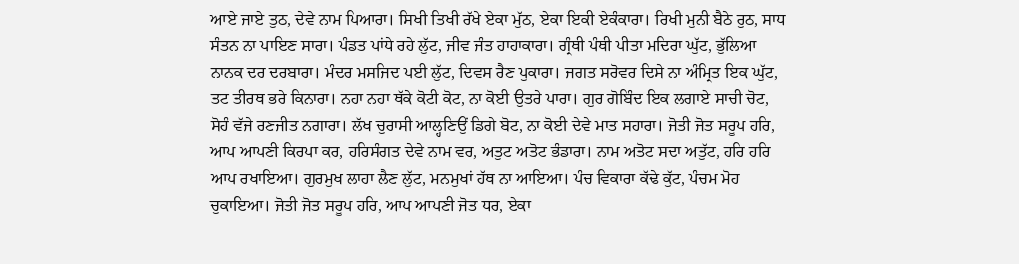ਆਏ ਜਾਏ ਤੁਠ, ਦੇਵੇ ਨਾਮ ਪਿਆਰਾ। ਸਿਖੀ ਤਿਖੀ ਰੱਖੇ ਏਕਾ ਮੁੱਠ, ਏਕਾ ਇਕੀ ਏਕੰਕਾਰਾ। ਰਿਖੀ ਮੁਨੀ ਬੈਠੇ ਰੁਠ, ਸਾਧ ਸੰਤਨ ਨਾ ਪਾਇਣ ਸਾਰਾ। ਪੰਡਤ ਪਾਂਧੇ ਰਹੇ ਲੁੱਟ, ਜੀਵ ਜੰਤ ਹਾਹਾਕਾਰਾ। ਗ੍ਰੰਥੀ ਪੰਥੀ ਪੀਤਾ ਮਦਿਰਾ ਘੁੱਟ, ਭੁੱਲਿਆ ਨਾਨਕ ਦਰ ਦਰਬਾਰਾ। ਮੰਦਰ ਮਸਜਿਦ ਪਈ ਲੁੱਟ, ਦਿਵਸ ਰੈਣ ਪੁਕਾਰਾ। ਜਗਤ ਸਰੋਵਰ ਦਿਸੇ ਨਾ ਅੰਮ੍ਰਿਤ ਇਕ ਘੁੱਟ, ਤਟ ਤੀਰਥ ਭਰੇ ਕਿਨਾਰਾ। ਨਹਾ ਨਹਾ ਥੱਕੇ ਕੋਟੀ ਕੋਟ, ਨਾ ਕੋਈ ਉਤਰੇ ਪਾਰਾ। ਗੁਰ ਗੋਬਿੰਦ ਇਕ ਲਗਾਏ ਸਾਚੀ ਚੋਟ, ਸੋਹੰ ਵੱਜੇ ਰਣਜੀਤ ਨਗਾਰਾ। ਲੱਖ ਚੁਰਾਸੀ ਆਲ੍ਹਣਿਉਂ ਡਿਗੇ ਬੋਟ, ਨਾ ਕੋਈ ਦੇਵੇ ਮਾਤ ਸਹਾਰਾ। ਜੋਤੀ ਜੋਤ ਸਰੂਪ ਹਰਿ, ਆਪ ਆਪਣੀ ਕਿਰਪਾ ਕਰ, ਹਰਿਸੰਗਤ ਦੇਵੇ ਨਾਮ ਵਰ, ਅਤੁਟ ਅਤੋਟ ਭੰਡਾਰਾ। ਨਾਮ ਅਤੋਟ ਸਦਾ ਅਤੁੱਟ, ਹਰਿ ਹਰਿ ਆਪ ਰਖਾਇਆ। ਗੁਰਮੁਖ ਲਾਹਾ ਲੈਣ ਲੁੱਟ, ਮਨਮੁਖਾਂ ਹੱਥ ਨਾ ਆਇਆ। ਪੰਚ ਵਿਕਾਰਾ ਕੱਢੇ ਕੁੱਟ, ਪੰਚਮ ਮੋਹ ਚੁਕਾਇਆ। ਜੋਤੀ ਜੋਤ ਸਰੂਪ ਹਰਿ, ਆਪ ਆਪਣੀ ਜੋਤ ਧਰ, ਏਕਾ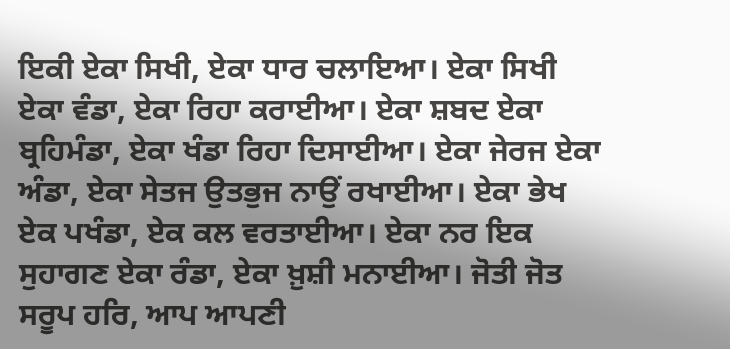ਇਕੀ ਏਕਾ ਸਿਖੀ, ਏਕਾ ਧਾਰ ਚਲਾਇਆ। ਏਕਾ ਸਿਖੀ ਏਕਾ ਵੰਡਾ, ਏਕਾ ਰਿਹਾ ਕਰਾਈਆ। ਏਕਾ ਸ਼ਬਦ ਏਕਾ ਬ੍ਰਹਿਮੰਡਾ, ਏਕਾ ਖੰਡਾ ਰਿਹਾ ਦਿਸਾਈਆ। ਏਕਾ ਜੇਰਜ ਏਕਾ ਅੰਡਾ, ਏਕਾ ਸੇਤਜ ਉਤਭੁਜ ਨਾਉਂ ਰਖਾਈਆ। ਏਕਾ ਭੇਖ ਏਕ ਪਖੰਡਾ, ਏਕ ਕਲ ਵਰਤਾਈਆ। ਏਕਾ ਨਰ ਇਕ ਸੁਹਾਗਣ ਏਕਾ ਰੰਡਾ, ਏਕਾ ਖ਼ੁਸ਼ੀ ਮਨਾਈਆ। ਜੋਤੀ ਜੋਤ ਸਰੂਪ ਹਰਿ, ਆਪ ਆਪਣੀ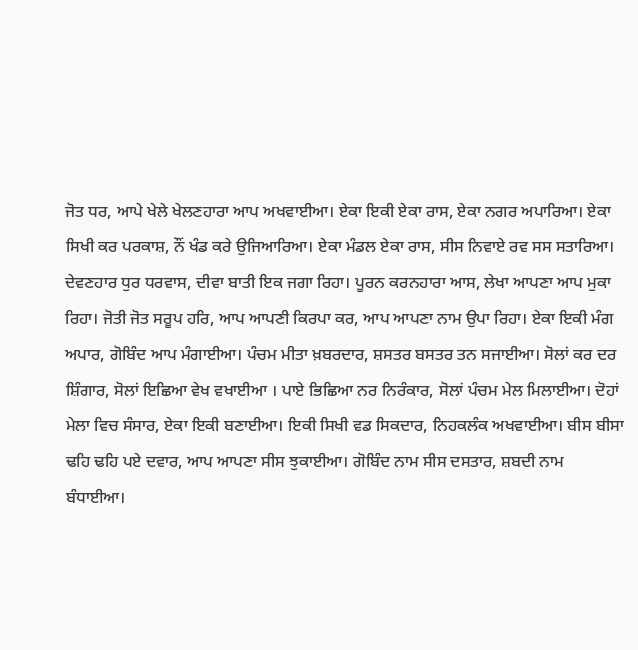ਜੋਤ ਧਰ, ਆਪੇ ਖੇਲੇ ਖੇਲਣਹਾਰਾ ਆਪ ਅਖਵਾਈਆ। ਏਕਾ ਇਕੀ ਏਕਾ ਰਾਸ, ਏਕਾ ਨਗਰ ਅਪਾਰਿਆ। ਏਕਾ ਸਿਖੀ ਕਰ ਪਰਕਾਸ਼, ਨੌਂ ਖੰਡ ਕਰੇ ਉਜਿਆਰਿਆ। ਏਕਾ ਮੰਡਲ ਏਕਾ ਰਾਸ, ਸੀਸ ਨਿਵਾਏ ਰਵ ਸਸ ਸਤਾਰਿਆ। ਦੇਵਣਹਾਰ ਧੁਰ ਧਰਵਾਸ, ਦੀਵਾ ਬਾਤੀ ਇਕ ਜਗਾ ਰਿਹਾ। ਪੂਰਨ ਕਰਨਹਾਰਾ ਆਸ, ਲੇਖਾ ਆਪਣਾ ਆਪ ਮੁਕਾ ਰਿਹਾ। ਜੋਤੀ ਜੋਤ ਸਰੂਪ ਹਰਿ, ਆਪ ਆਪਣੀ ਕਿਰਪਾ ਕਰ, ਆਪ ਆਪਣਾ ਨਾਮ ਉਪਾ ਰਿਹਾ। ਏਕਾ ਇਕੀ ਮੰਗ ਅਪਾਰ, ਗੋਬਿੰਦ ਆਪ ਮੰਗਾਈਆ। ਪੰਚਮ ਮੀਤਾ ਖ਼ਬਰਦਾਰ, ਸ਼ਸਤਰ ਬਸਤਰ ਤਨ ਸਜਾਈਆ। ਸੋਲਾਂ ਕਰ ਦਰ ਸ਼ਿੰਗਾਰ, ਸੋਲਾਂ ਇਛਿਆ ਵੇਖ ਵਖਾਈਆ । ਪਾਏ ਭਿਛਿਆ ਨਰ ਨਿਰੰਕਾਰ, ਸੋਲਾਂ ਪੰਚਮ ਮੇਲ ਮਿਲਾਈਆ। ਦੋਹਾਂ ਮੇਲਾ ਵਿਚ ਸੰਸਾਰ, ਏਕਾ ਇਕੀ ਬਣਾਈਆ। ਇਕੀ ਸਿਖੀ ਵਡ ਸਿਕਦਾਰ, ਨਿਹਕਲੰਕ ਅਖਵਾਈਆ। ਬੀਸ ਬੀਸਾ ਢਹਿ ਢਹਿ ਪਏ ਦਵਾਰ, ਆਪ ਆਪਣਾ ਸੀਸ ਝੁਕਾਈਆ। ਗੋਬਿੰਦ ਨਾਮ ਸੀਸ ਦਸਤਾਰ, ਸ਼ਬਦੀ ਨਾਮ ਬੰਧਾਈਆ।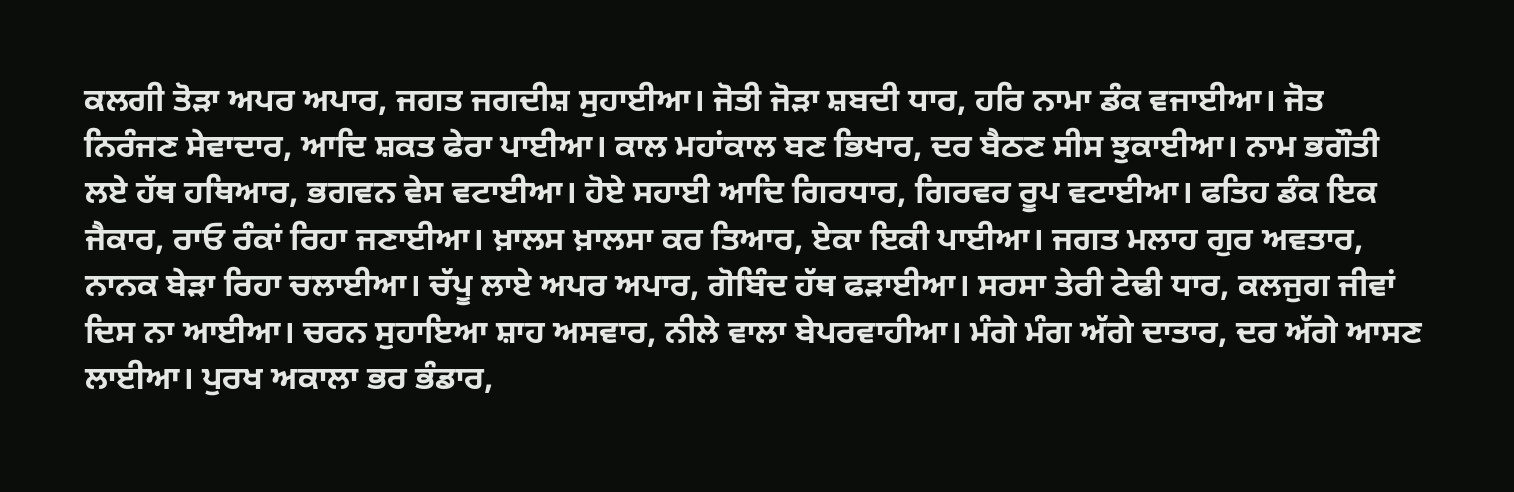ਕਲਗੀ ਤੋੜਾ ਅਪਰ ਅਪਾਰ, ਜਗਤ ਜਗਦੀਸ਼ ਸੁਹਾਈਆ। ਜੋਤੀ ਜੋੜਾ ਸ਼ਬਦੀ ਧਾਰ, ਹਰਿ ਨਾਮਾ ਡੰਕ ਵਜਾਈਆ। ਜੋਤ ਨਿਰੰਜਣ ਸੇਵਾਦਾਰ, ਆਦਿ ਸ਼ਕਤ ਫੇਰਾ ਪਾਈਆ। ਕਾਲ ਮਹਾਂਕਾਲ ਬਣ ਭਿਖਾਰ, ਦਰ ਬੈਠਣ ਸੀਸ ਝੁਕਾਈਆ। ਨਾਮ ਭਗੌਤੀ ਲਏ ਹੱਥ ਹਥਿਆਰ, ਭਗਵਨ ਵੇਸ ਵਟਾਈਆ। ਹੋਏ ਸਹਾਈ ਆਦਿ ਗਿਰਧਾਰ, ਗਿਰਵਰ ਰੂਪ ਵਟਾਈਆ। ਫਤਿਹ ਡੰਕ ਇਕ ਜੈਕਾਰ, ਰਾਓ ਰੰਕਾਂ ਰਿਹਾ ਜਣਾਈਆ। ਖ਼ਾਲਸ ਖ਼ਾਲਸਾ ਕਰ ਤਿਆਰ, ਏਕਾ ਇਕੀ ਪਾਈਆ। ਜਗਤ ਮਲਾਹ ਗੁਰ ਅਵਤਾਰ, ਨਾਨਕ ਬੇੜਾ ਰਿਹਾ ਚਲਾਈਆ। ਚੱਪੂ ਲਾਏ ਅਪਰ ਅਪਾਰ, ਗੋਬਿੰਦ ਹੱਥ ਫੜਾਈਆ। ਸਰਸਾ ਤੇਰੀ ਟੇਢੀ ਧਾਰ, ਕਲਜੁਗ ਜੀਵਾਂ ਦਿਸ ਨਾ ਆਈਆ। ਚਰਨ ਸੁਹਾਇਆ ਸ਼ਾਹ ਅਸਵਾਰ, ਨੀਲੇ ਵਾਲਾ ਬੇਪਰਵਾਹੀਆ। ਮੰਗੇ ਮੰਗ ਅੱਗੇ ਦਾਤਾਰ, ਦਰ ਅੱਗੇ ਆਸਣ ਲਾਈਆ। ਪੁਰਖ ਅਕਾਲਾ ਭਰ ਭੰਡਾਰ,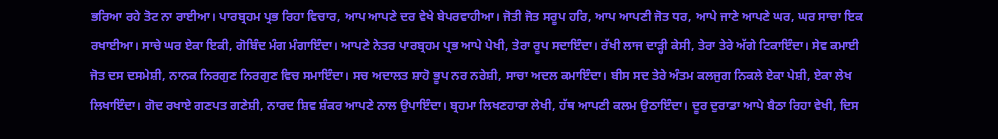ਭਰਿਆ ਰਹੇ ਤੋਟ ਨਾ ਰਾਈਆ। ਪਾਰਬ੍ਰਹਮ ਪ੍ਰਭ ਰਿਹਾ ਵਿਚਾਰ, ਆਪ ਆਪਣੇ ਦਰ ਵੇਖੇ ਬੇਪਰਵਾਹੀਆ। ਜੋਤੀ ਜੋਤ ਸਰੂਪ ਹਰਿ, ਆਪ ਆਪਣੀ ਜੋਤ ਧਰ, ਆਪੇ ਜਾਣੇ ਆਪਣੇ ਘਰ, ਘਰ ਸਾਚਾ ਇਕ ਰਖਾਈਆ। ਸਾਚੇ ਘਰ ਏਕਾ ਇਕੀ, ਗੋਬਿੰਦ ਮੰਗ ਮੰਗਾਇੰਦਾ। ਆਪਣੇ ਨੇਤਰ ਪਾਰਬ੍ਰਹਮ ਪ੍ਰਭ ਆਪੇ ਪੇਖੀ, ਤੇਰਾ ਰੂਪ ਸਦਾਇੰਦਾ। ਰੱਖੀ ਲਾਜ ਦਾੜ੍ਹੀ ਕੇਸੀ, ਤੇਰਾ ਤੇਰੇ ਅੱਗੇ ਟਿਕਾਇੰਦਾ। ਸੇਵ ਕਮਾਈ ਜੋਤ ਦਸ ਦਸਮੇਸ਼ੀ, ਨਾਨਕ ਨਿਰਗੁਣ ਨਿਰਗੁਣ ਵਿਚ ਸਮਾਇੰਦਾ। ਸਚ ਅਦਾਲਤ ਸ਼ਾਹੋ ਭੂਪ ਨਰ ਨਰੇਸ਼ੀ, ਸਾਚਾ ਅਦਲ ਕਮਾਇੰਦਾ। ਬੀਸ ਸਦ ਤੇਰੇ ਅੰਤਮ ਕਲਜੁਗ ਨਿਕਲੇ ਏਕਾ ਪੇਸ਼ੀ, ਏਕਾ ਲੇਖ ਲਿਖਾਇੰਦਾ। ਗੋਦ ਰਖਾਏ ਗਣਪਤ ਗਣੇਸ਼ੀ, ਨਾਰਦ ਸ਼ਿਵ ਸ਼ੰਕਰ ਆਪਣੇ ਨਾਲ ਉਪਾਇੰਦਾ। ਬ੍ਰਹਮਾ ਲਿਖਣਹਾਰਾ ਲੇਖੀ, ਹੱਥ ਆਪਣੀ ਕਲਮ ਉਠਾਇੰਦਾ। ਦੂਰ ਦੁਰਾਡਾ ਆਪੇ ਬੈਠਾ ਰਿਹਾ ਵੇਖੀ, ਦਿਸ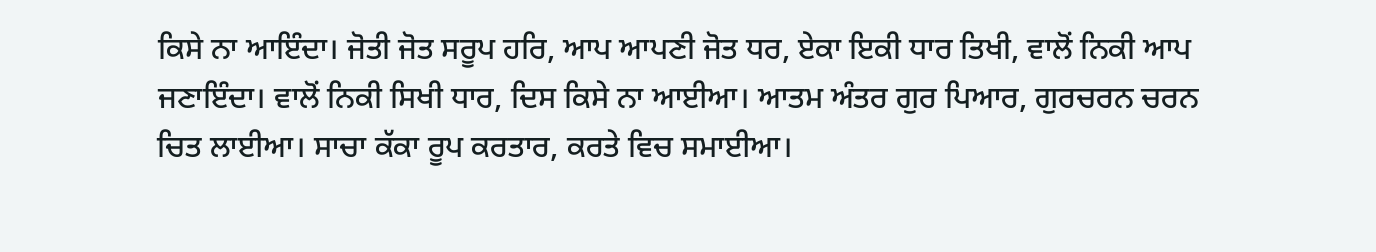ਕਿਸੇ ਨਾ ਆਇੰਦਾ। ਜੋਤੀ ਜੋਤ ਸਰੂਪ ਹਰਿ, ਆਪ ਆਪਣੀ ਜੋਤ ਧਰ, ਏਕਾ ਇਕੀ ਧਾਰ ਤਿਖੀ, ਵਾਲੋਂ ਨਿਕੀ ਆਪ ਜਣਾਇੰਦਾ। ਵਾਲੋਂ ਨਿਕੀ ਸਿਖੀ ਧਾਰ, ਦਿਸ ਕਿਸੇ ਨਾ ਆਈਆ। ਆਤਮ ਅੰਤਰ ਗੁਰ ਪਿਆਰ, ਗੁਰਚਰਨ ਚਰਨ ਚਿਤ ਲਾਈਆ। ਸਾਚਾ ਕੱਕਾ ਰੂਪ ਕਰਤਾਰ, ਕਰਤੇ ਵਿਚ ਸਮਾਈਆ।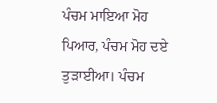ਪੰਚਮ ਮਾਇਆ ਮੋਹ ਪਿਆਰ, ਪੰਚਮ ਮੋਹ ਦਏ ਤੁੜਾਈਆ। ਪੰਚਮ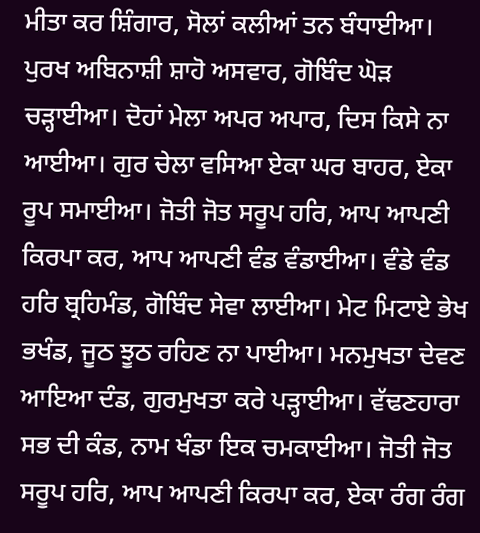ਮੀਤਾ ਕਰ ਸ਼ਿੰਗਾਰ, ਸੋਲਾਂ ਕਲੀਆਂ ਤਨ ਬੰਧਾਈਆ। ਪੁਰਖ ਅਬਿਨਾਸ਼ੀ ਸ਼ਾਹੋ ਅਸਵਾਰ, ਗੋਬਿੰਦ ਘੋੜ ਚੜ੍ਹਾਈਆ। ਦੋਹਾਂ ਮੇਲਾ ਅਪਰ ਅਪਾਰ, ਦਿਸ ਕਿਸੇ ਨਾ ਆਈਆ। ਗੁਰ ਚੇਲਾ ਵਸਿਆ ਏਕਾ ਘਰ ਬਾਹਰ, ਏਕਾ ਰੂਪ ਸਮਾਈਆ। ਜੋਤੀ ਜੋਤ ਸਰੂਪ ਹਰਿ, ਆਪ ਆਪਣੀ ਕਿਰਪਾ ਕਰ, ਆਪ ਆਪਣੀ ਵੰਡ ਵੰਡਾਈਆ। ਵੰਡੇ ਵੰਡ ਹਰਿ ਬ੍ਰਹਿਮੰਡ, ਗੋਬਿੰਦ ਸੇਵਾ ਲਾਈਆ। ਮੇਟ ਮਿਟਾਏ ਭੇਖ ਭਖੰਡ, ਜੂਠ ਝੂਠ ਰਹਿਣ ਨਾ ਪਾਈਆ। ਮਨਮੁਖਤਾ ਦੇਵਣ ਆਇਆ ਦੰਡ, ਗੁਰਮੁਖਤਾ ਕਰੇ ਪੜ੍ਹਾਈਆ। ਵੱਢਣਹਾਰਾ ਸਭ ਦੀ ਕੰਡ, ਨਾਮ ਖੰਡਾ ਇਕ ਚਮਕਾਈਆ। ਜੋਤੀ ਜੋਤ ਸਰੂਪ ਹਰਿ, ਆਪ ਆਪਣੀ ਕਿਰਪਾ ਕਰ, ਏਕਾ ਰੰਗ ਰੰਗ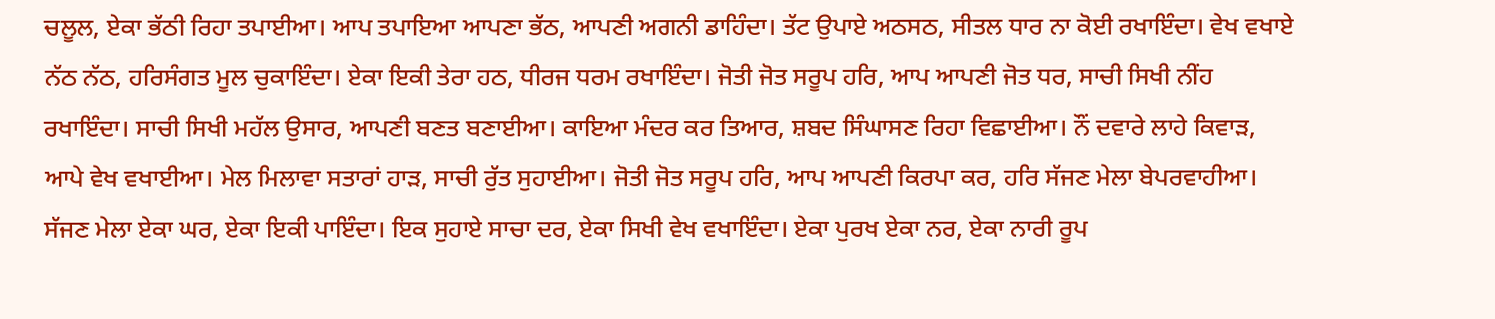ਚਲੂਲ, ਏਕਾ ਭੱਠੀ ਰਿਹਾ ਤਪਾਈਆ। ਆਪ ਤਪਾਇਆ ਆਪਣਾ ਭੱਠ, ਆਪਣੀ ਅਗਨੀ ਡਾਹਿੰਦਾ। ਤੱਟ ਉਪਾਏ ਅਠਸਠ, ਸੀਤਲ ਧਾਰ ਨਾ ਕੋਈ ਰਖਾਇੰਦਾ। ਵੇਖ ਵਖਾਏ ਨੱਠ ਨੱਠ, ਹਰਿਸੰਗਤ ਮੂਲ ਚੁਕਾਇੰਦਾ। ਏਕਾ ਇਕੀ ਤੇਰਾ ਹਠ, ਧੀਰਜ ਧਰਮ ਰਖਾਇੰਦਾ। ਜੋਤੀ ਜੋਤ ਸਰੂਪ ਹਰਿ, ਆਪ ਆਪਣੀ ਜੋਤ ਧਰ, ਸਾਚੀ ਸਿਖੀ ਨੀਂਹ ਰਖਾਇੰਦਾ। ਸਾਚੀ ਸਿਖੀ ਮਹੱਲ ਉਸਾਰ, ਆਪਣੀ ਬਣਤ ਬਣਾਈਆ। ਕਾਇਆ ਮੰਦਰ ਕਰ ਤਿਆਰ, ਸ਼ਬਦ ਸਿੰਘਾਸਣ ਰਿਹਾ ਵਿਛਾਈਆ। ਨੌਂ ਦਵਾਰੇ ਲਾਹੇ ਕਿਵਾੜ, ਆਪੇ ਵੇਖ ਵਖਾਈਆ। ਮੇਲ ਮਿਲਾਵਾ ਸਤਾਰਾਂ ਹਾੜ, ਸਾਚੀ ਰੁੱਤ ਸੁਹਾਈਆ। ਜੋਤੀ ਜੋਤ ਸਰੂਪ ਹਰਿ, ਆਪ ਆਪਣੀ ਕਿਰਪਾ ਕਰ, ਹਰਿ ਸੱਜਣ ਮੇਲਾ ਬੇਪਰਵਾਹੀਆ। ਸੱਜਣ ਮੇਲਾ ਏਕਾ ਘਰ, ਏਕਾ ਇਕੀ ਪਾਇੰਦਾ। ਇਕ ਸੁਹਾਏ ਸਾਚਾ ਦਰ, ਏਕਾ ਸਿਖੀ ਵੇਖ ਵਖਾਇੰਦਾ। ਏਕਾ ਪੁਰਖ ਏਕਾ ਨਰ, ਏਕਾ ਨਾਰੀ ਰੂਪ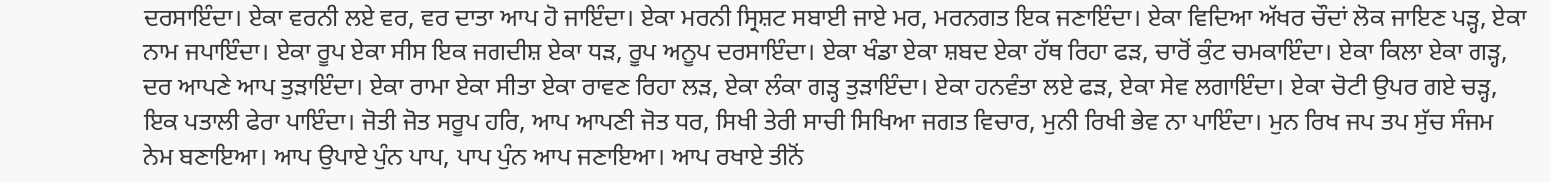ਦਰਸਾਇੰਦਾ। ਏਕਾ ਵਰਨੀ ਲਏ ਵਰ, ਵਰ ਦਾਤਾ ਆਪ ਹੋ ਜਾਇੰਦਾ। ਏਕਾ ਮਰਨੀ ਸ੍ਰਿਸ਼ਟ ਸਬਾਈ ਜਾਏ ਮਰ, ਮਰਨਗਤ ਇਕ ਜਣਾਇੰਦਾ। ਏਕਾ ਵਿਦਿਆ ਅੱਖਰ ਚੌਦਾਂ ਲੋਕ ਜਾਇਣ ਪੜ੍ਹ, ਏਕਾ ਨਾਮ ਜਪਾਇੰਦਾ। ਏਕਾ ਰੂਪ ਏਕਾ ਸੀਸ ਇਕ ਜਗਦੀਸ਼ ਏਕਾ ਧੜ, ਰੂਪ ਅਨੂਪ ਦਰਸਾਇੰਦਾ। ਏਕਾ ਖੰਡਾ ਏਕਾ ਸ਼ਬਦ ਏਕਾ ਹੱਥ ਰਿਹਾ ਫੜ, ਚਾਰੋਂ ਕੁੰਟ ਚਮਕਾਇੰਦਾ। ਏਕਾ ਕਿਲਾ ਏਕਾ ਗੜ੍ਹ, ਦਰ ਆਪਣੇ ਆਪ ਤੁੜਾਇੰਦਾ। ਏਕਾ ਰਾਮਾ ਏਕਾ ਸੀਤਾ ਏਕਾ ਰਾਵਣ ਰਿਹਾ ਲੜ, ਏਕਾ ਲੰਕਾ ਗੜ੍ਹ ਤੁੜਾਇੰਦਾ। ਏਕਾ ਹਨਵੰਤਾ ਲਏ ਫੜ, ਏਕਾ ਸੇਵ ਲਗਾਇੰਦਾ। ਏਕਾ ਚੋਟੀ ਉਪਰ ਗਏ ਚੜ੍ਹ, ਇਕ ਪਤਾਲੀ ਫੇਰਾ ਪਾਇੰਦਾ। ਜੋਤੀ ਜੋਤ ਸਰੂਪ ਹਰਿ, ਆਪ ਆਪਣੀ ਜੋਤ ਧਰ, ਸਿਖੀ ਤੇਰੀ ਸਾਚੀ ਸਿਖਿਆ ਜਗਤ ਵਿਚਾਰ, ਮੁਨੀ ਰਿਖੀ ਭੇਵ ਨਾ ਪਾਇੰਦਾ। ਮੁਨ ਰਿਖ ਜਪ ਤਪ ਸੁੱਚ ਸੰਜਮ ਨੇਮ ਬਣਾਇਆ। ਆਪ ਉਪਾਏ ਪੁੰਨ ਪਾਪ, ਪਾਪ ਪੁੰਨ ਆਪ ਜਣਾਇਆ। ਆਪ ਰਖਾਏ ਤੀਨੋਂ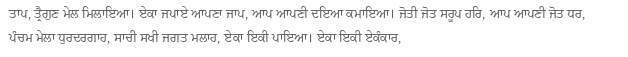ਤਾਪ, ਤ੍ਰੈਗੁਣ ਮੇਲ ਮਿਲਾਇਆ। ਏਕਾ ਜਪਾਏ ਆਪਣਾ ਜਾਪ, ਆਪ ਆਪਣੀ ਦਇਆ ਕਮਾਇਆ। ਜੋਤੀ ਜੋਤ ਸਰੂਪ ਹਰਿ, ਆਪ ਆਪਣੀ ਜੋਤ ਧਰ, ਪੰਚਮ ਮੇਲਾ ਧੁਰਦਰਗਾਹ, ਸਾਚੀ ਸਖੀ ਜਗਤ ਮਲਾਹ, ਏਕਾ ਇਕੀ ਪਾਇਆ। ਏਕਾ ਇਕੀ ਏਕੰਕਾਰ,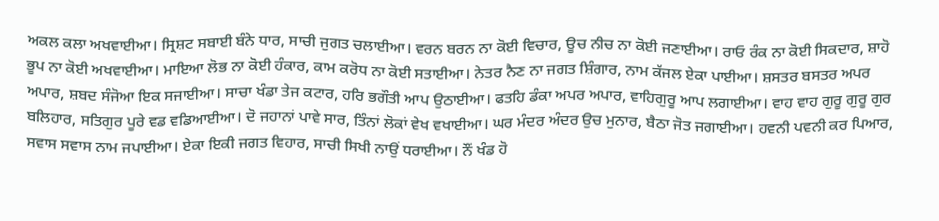ਅਕਲ ਕਲਾ ਅਖਵਾਈਆ। ਸ੍ਰਿਸ਼ਟ ਸਬਾਈ ਬੰਨੇ ਧਾਰ, ਸਾਚੀ ਜੁਗਤ ਚਲਾਈਆ। ਵਰਨ ਬਰਨ ਨਾ ਕੋਈ ਵਿਚਾਰ, ਊਚ ਨੀਚ ਨਾ ਕੋਈ ਜਣਾਈਆ। ਰਾਓ ਰੰਕ ਨਾ ਕੋਈ ਸਿਕਦਾਰ, ਸ਼ਾਹੋ ਭੂਪ ਨਾ ਕੋਈ ਅਖਵਾਈਆ। ਮਾਇਆ ਲੋਭ ਨਾ ਕੋਈ ਹੰਕਾਰ, ਕਾਮ ਕਰੋਧ ਨਾ ਕੋਈ ਸਤਾਈਆ। ਨੇਤਰ ਨੈਣ ਨਾ ਜਗਤ ਸ਼ਿੰਗਾਰ, ਨਾਮ ਕੱਜਲ ਏਕਾ ਪਾਈਆ। ਸ਼ਸਤਰ ਬਸਤਰ ਅਪਰ ਅਪਾਰ, ਸ਼ਬਦ ਸੰਜੋਆ ਇਕ ਸਜਾਈਆ। ਸਾਚਾ ਖੰਡਾ ਤੇਜ ਕਟਾਰ, ਹਰਿ ਭਗੌਤੀ ਆਪ ਉਠਾਈਆ। ਫਤਹਿ ਡੰਕਾ ਅਪਰ ਅਪਾਰ, ਵਾਹਿਗੁਰੂ ਆਪ ਲਗਾਈਆ। ਵਾਹ ਵਾਹ ਗੁਰੂ ਗੁਰੂ ਗੁਰ ਬਲਿਹਾਰ, ਸਤਿਗੁਰ ਪੂਰੇ ਵਡ ਵਡਿਆਈਆ। ਦੋ ਜਹਾਨਾਂ ਪਾਵੇ ਸਾਰ, ਤਿੰਨਾਂ ਲੋਕਾਂ ਵੇਖ ਵਖਾਈਆ। ਘਰ ਮੰਦਰ ਅੰਦਰ ਉਚ ਮੁਨਾਰ, ਬੈਠਾ ਜੋਤ ਜਗਾਈਆ। ਹਵਨੀ ਪਵਨੀ ਕਰ ਪਿਆਰ, ਸਵਾਸ ਸਵਾਸ ਨਾਮ ਜਪਾਈਆ। ਏਕਾ ਇਕੀ ਜਗਤ ਵਿਹਾਰ, ਸਾਚੀ ਸਿਖੀ ਨਾਉਂ ਧਰਾਈਆ। ਨੌਂ ਖੰਡ ਹੋ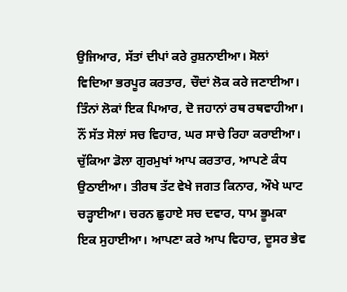ਉਜਿਆਰ, ਸੱਤਾਂ ਦੀਪਾਂ ਕਰੇ ਰੁਸ਼ਨਾਈਆ। ਸੋਲਾਂ ਵਿਦਿਆ ਭਰਪੂਰ ਕਰਤਾਰ, ਚੌਦਾਂ ਲੋਕ ਕਰੇ ਜਣਾਈਆ। ਤਿੰਨਾਂ ਲੋਕਾਂ ਇਕ ਪਿਆਰ, ਦੋ ਜਹਾਨਾਂ ਰਥ ਰਥਵਾਹੀਆ। ਨੌਂ ਸੱਤ ਸੋਲਾਂ ਸਚ ਵਿਹਾਰ, ਘਰ ਸਾਚੇ ਰਿਹਾ ਕਰਾਈਆ। ਚੁੱਕਿਆ ਡੋਲਾ ਗੁਰਮੁਖਾਂ ਆਪ ਕਰਤਾਰ, ਆਪਣੇ ਕੰਧ ਉਠਾਈਆ। ਤੀਰਥ ਤੱਟ ਵੇਖੇ ਜਗਤ ਕਿਨਾਰ, ਔਖੇ ਘਾਟ ਚੜ੍ਹਾਈਆ। ਚਰਨ ਛੁਹਾਏ ਸਚ ਦਵਾਰ, ਧਾਮ ਭੂਮਕਾ ਇਕ ਸੁਹਾਈਆ। ਆਪਣਾ ਕਰੇ ਆਪ ਵਿਹਾਰ, ਦੂਸਰ ਭੇਵ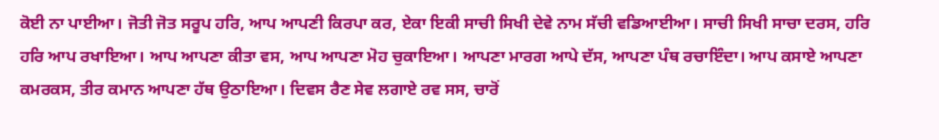ਕੋਈ ਨਾ ਪਾਈਆ। ਜੋਤੀ ਜੋਤ ਸਰੂਪ ਹਰਿ, ਆਪ ਆਪਣੀ ਕਿਰਪਾ ਕਰ, ਏਕਾ ਇਕੀ ਸਾਚੀ ਸਿਖੀ ਦੇਵੇ ਨਾਮ ਸੱਚੀ ਵਡਿਆਈਆ। ਸਾਚੀ ਸਿਖੀ ਸਾਚਾ ਦਰਸ, ਹਰਿ ਹਰਿ ਆਪ ਰਖਾਇਆ। ਆਪ ਆਪਣਾ ਕੀਤਾ ਵਸ, ਆਪ ਆਪਣਾ ਮੋਹ ਚੁਕਾਇਆ। ਆਪਣਾ ਮਾਰਗ ਆਪੇ ਦੱਸ, ਆਪਣਾ ਪੰਥ ਰਚਾਇੰਦਾ। ਆਪ ਕਸਾਏ ਆਪਣਾ ਕਮਰਕਸ, ਤੀਰ ਕਮਾਨ ਆਪਣਾ ਹੱਥ ਉਠਾਇਆ। ਦਿਵਸ ਰੈਣ ਸੇਵ ਲਗਾਏ ਰਵ ਸਸ, ਚਾਰੋਂ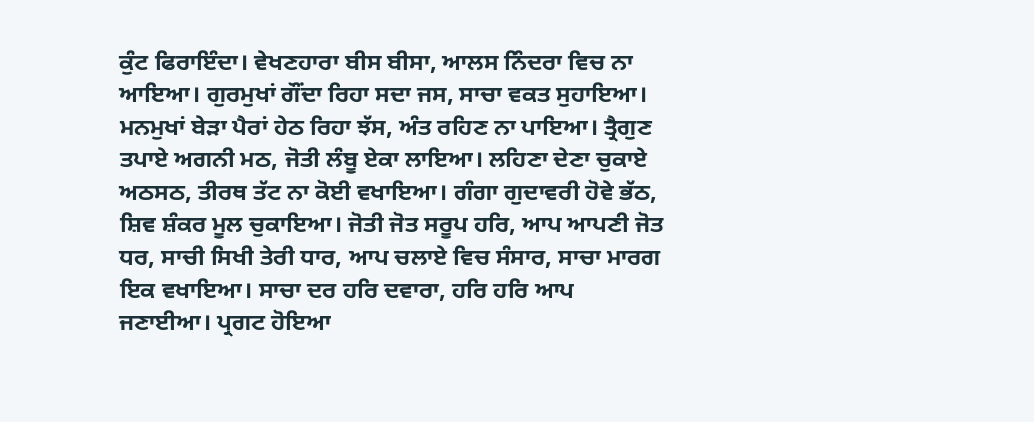ਕੁੰਟ ਫਿਰਾਇੰਦਾ। ਵੇਖਣਹਾਰਾ ਬੀਸ ਬੀਸਾ, ਆਲਸ ਨਿੰਦਰਾ ਵਿਚ ਨਾ ਆਇਆ। ਗੁਰਮੁਖਾਂ ਗੌਂਦਾ ਰਿਹਾ ਸਦਾ ਜਸ, ਸਾਚਾ ਵਕਤ ਸੁਹਾਇਆ। ਮਨਮੁਖਾਂ ਬੇੜਾ ਪੈਰਾਂ ਹੇਠ ਰਿਹਾ ਝੱਸ, ਅੰਤ ਰਹਿਣ ਨਾ ਪਾਇਆ। ਤ੍ਰੈਗੁਣ ਤਪਾਏ ਅਗਨੀ ਮਠ, ਜੋਤੀ ਲੰਬੂ ਏਕਾ ਲਾਇਆ। ਲਹਿਣਾ ਦੇਣਾ ਚੁਕਾਏ ਅਠਸਠ, ਤੀਰਥ ਤੱਟ ਨਾ ਕੋਈ ਵਖਾਇਆ। ਗੰਗਾ ਗੁਦਾਵਰੀ ਹੋਵੇ ਭੱਠ, ਸ਼ਿਵ ਸ਼ੰਕਰ ਮੂਲ ਚੁਕਾਇਆ। ਜੋਤੀ ਜੋਤ ਸਰੂਪ ਹਰਿ, ਆਪ ਆਪਣੀ ਜੋਤ ਧਰ, ਸਾਚੀ ਸਿਖੀ ਤੇਰੀ ਧਾਰ, ਆਪ ਚਲਾਏ ਵਿਚ ਸੰਸਾਰ, ਸਾਚਾ ਮਾਰਗ ਇਕ ਵਖਾਇਆ। ਸਾਚਾ ਦਰ ਹਰਿ ਦਵਾਰਾ, ਹਰਿ ਹਰਿ ਆਪ ਜਣਾਈਆ। ਪ੍ਰਗਟ ਹੋਇਆ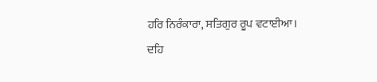ਹਰਿ ਨਿਰੰਕਾਰਾ, ਸਤਿਗੁਰ ਰੂਪ ਵਟਾਈਆ। ਦਹਿ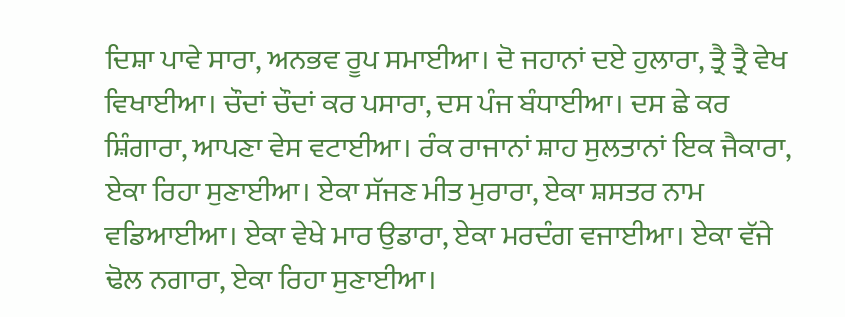ਦਿਸ਼ਾ ਪਾਵੇ ਸਾਰਾ, ਅਨਭਵ ਰੂਪ ਸਮਾਈਆ। ਦੋ ਜਹਾਨਾਂ ਦਏ ਹੁਲਾਰਾ, ਤ੍ਰੈ ਤ੍ਰੈ ਵੇਖ ਵਿਖਾਈਆ। ਚੌਦਾਂ ਚੌਦਾਂ ਕਰ ਪਸਾਰਾ, ਦਸ ਪੰਜ ਬੰਧਾਈਆ। ਦਸ ਛੇ ਕਰ ਸ਼ਿੰਗਾਰਾ, ਆਪਣਾ ਵੇਸ ਵਟਾਈਆ। ਰੰਕ ਰਾਜਾਨਾਂ ਸ਼ਾਹ ਸੁਲਤਾਨਾਂ ਇਕ ਜੈਕਾਰਾ, ਏਕਾ ਰਿਹਾ ਸੁਣਾਈਆ। ਏਕਾ ਸੱਜਣ ਮੀਤ ਮੁਰਾਰਾ, ਏਕਾ ਸ਼ਸਤਰ ਨਾਮ ਵਡਿਆਈਆ। ਏਕਾ ਵੇਖੇ ਮਾਰ ਉਡਾਰਾ, ਏਕਾ ਮਰਦੰਗ ਵਜਾਈਆ। ਏਕਾ ਵੱਜੇ ਢੋਲ ਨਗਾਰਾ, ਏਕਾ ਰਿਹਾ ਸੁਣਾਈਆ।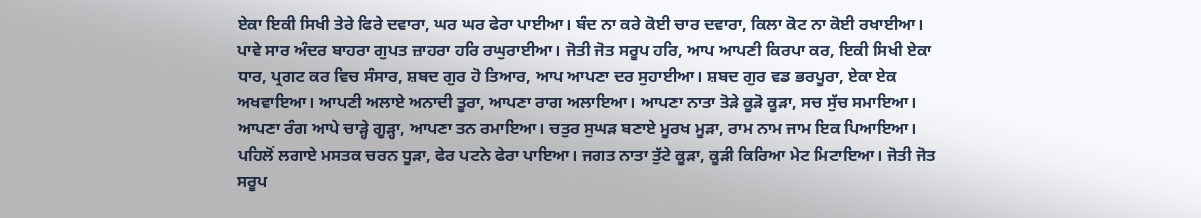ਏਕਾ ਇਕੀ ਸਿਖੀ ਤੇਰੇ ਫਿਰੇ ਦਵਾਰਾ, ਘਰ ਘਰ ਫੇਰਾ ਪਾਈਆ। ਬੰਦ ਨਾ ਕਰੇ ਕੋਈ ਚਾਰ ਦਵਾਰਾ, ਕਿਲਾ ਕੋਟ ਨਾ ਕੋਈ ਰਖਾਈਆ। ਪਾਵੇ ਸਾਰ ਅੰਦਰ ਬਾਹਰਾ ਗੁਪਤ ਜ਼ਾਹਰਾ ਹਰਿ ਰਘੁਰਾਈਆ। ਜੋਤੀ ਜੋਤ ਸਰੂਪ ਹਰਿ, ਆਪ ਆਪਣੀ ਕਿਰਪਾ ਕਰ, ਇਕੀ ਸਿਖੀ ਏਕਾ ਧਾਰ, ਪ੍ਰਗਟ ਕਰ ਵਿਚ ਸੰਸਾਰ, ਸ਼ਬਦ ਗੁਰ ਹੋ ਤਿਆਰ, ਆਪ ਆਪਣਾ ਦਰ ਸੁਹਾਈਆ। ਸ਼ਬਦ ਗੁਰ ਵਡ ਭਰਪੂਰਾ, ਏਕਾ ਏਕ ਅਖਵਾਇਆ। ਆਪਣੀ ਅਲਾਏ ਅਨਾਦੀ ਤੂਰਾ, ਆਪਣਾ ਰਾਗ ਅਲਾਇਆ। ਆਪਣਾ ਨਾਤਾ ਤੋੜੇ ਕੂੜੋ ਕੂੜਾ, ਸਚ ਸੁੱਚ ਸਮਾਇਆ। ਆਪਣਾ ਰੰਗ ਆਪੇ ਚਾੜ੍ਹੇ ਗੂੜ੍ਹਾ, ਆਪਣਾ ਤਨ ਰਮਾਇਆ। ਚਤੁਰ ਸੁਘੜ ਬਣਾਏ ਮੂਰਖ ਮੂੜਾ, ਰਾਮ ਨਾਮ ਜਾਮ ਇਕ ਪਿਆਇਆ। ਪਹਿਲੋਂ ਲਗਾਏ ਮਸਤਕ ਚਰਨ ਧੂੜਾ, ਫੇਰ ਪਟਨੇ ਫੇਰਾ ਪਾਇਆ। ਜਗਤ ਨਾਤਾ ਤੁੱਟੇ ਕੂੜਾ, ਕੂੜੀ ਕਿਰਿਆ ਮੇਟ ਮਿਟਾਇਆ। ਜੋਤੀ ਜੋਤ ਸਰੂਪ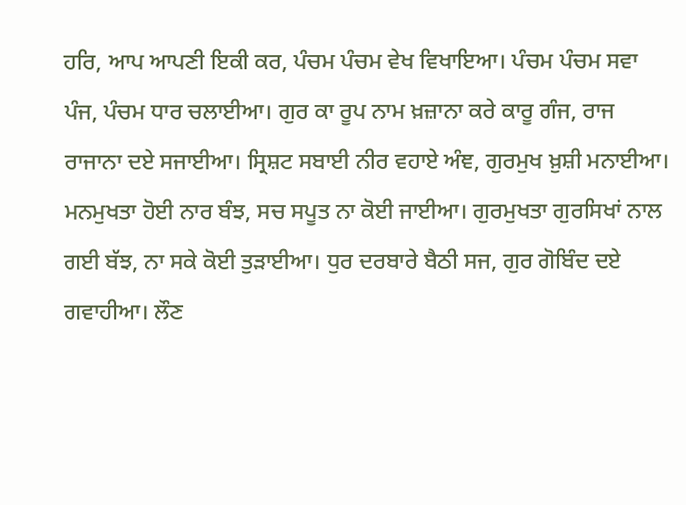ਹਰਿ, ਆਪ ਆਪਣੀ ਇਕੀ ਕਰ, ਪੰਚਮ ਪੰਚਮ ਵੇਖ ਵਿਖਾਇਆ। ਪੰਚਮ ਪੰਚਮ ਸਵਾ ਪੰਜ, ਪੰਚਮ ਧਾਰ ਚਲਾਈਆ। ਗੁਰ ਕਾ ਰੂਪ ਨਾਮ ਖ਼ਜ਼ਾਨਾ ਕਰੇ ਕਾਰੂ ਗੰਜ, ਰਾਜ ਰਾਜਾਨਾ ਦਏ ਸਜਾਈਆ। ਸ੍ਰਿਸ਼ਟ ਸਬਾਈ ਨੀਰ ਵਹਾਏ ਅੰਞ, ਗੁਰਮੁਖ ਖ਼ੁਸ਼ੀ ਮਨਾਈਆ। ਮਨਮੁਖਤਾ ਹੋਈ ਨਾਰ ਬੰਝ, ਸਚ ਸਪੂਤ ਨਾ ਕੋਈ ਜਾਈਆ। ਗੁਰਮੁਖਤਾ ਗੁਰਸਿਖਾਂ ਨਾਲ ਗਈ ਬੱਝ, ਨਾ ਸਕੇ ਕੋਈ ਤੁੜਾਈਆ। ਧੁਰ ਦਰਬਾਰੇ ਬੈਠੀ ਸਜ, ਗੁਰ ਗੋਬਿੰਦ ਦਏ ਗਵਾਹੀਆ। ਲੌਣ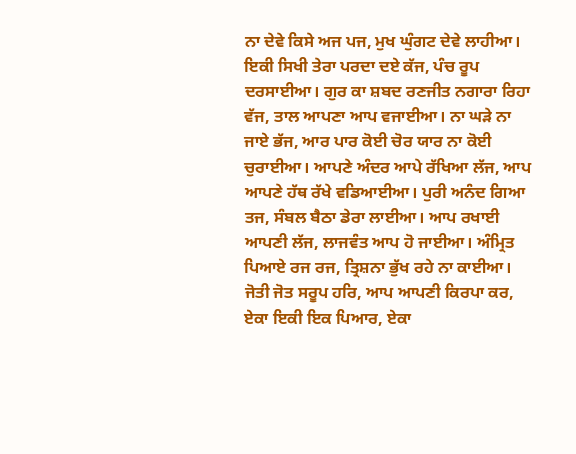ਨਾ ਦੇਵੇ ਕਿਸੇ ਅਜ ਪਜ, ਮੁਖ ਘੁੰਗਟ ਦੇਵੇ ਲਾਹੀਆ। ਇਕੀ ਸਿਖੀ ਤੇਰਾ ਪਰਦਾ ਦਏ ਕੱਜ, ਪੰਚ ਰੂਪ ਦਰਸਾਈਆ। ਗੁਰ ਕਾ ਸ਼ਬਦ ਰਣਜੀਤ ਨਗਾਰਾ ਰਿਹਾ ਵੱਜ, ਤਾਲ ਆਪਣਾ ਆਪ ਵਜਾਈਆ। ਨਾ ਘੜੇ ਨਾ ਜਾਏ ਭੱਜ, ਆਰ ਪਾਰ ਕੋਈ ਚੋਰ ਯਾਰ ਨਾ ਕੋਈ ਚੁਰਾਈਆ। ਆਪਣੇ ਅੰਦਰ ਆਪੇ ਰੱਖਿਆ ਲੱਜ, ਆਪ ਆਪਣੇ ਹੱਥ ਰੱਖੇ ਵਡਿਆਈਆ। ਪੁਰੀ ਅਨੰਦ ਗਿਆ ਤਜ, ਸੰਬਲ ਬੈਠਾ ਡੇਰਾ ਲਾਈਆ। ਆਪ ਰਖਾਈ ਆਪਣੀ ਲੱਜ, ਲਾਜਵੰਤ ਆਪ ਹੋ ਜਾਈਆ। ਅੰਮ੍ਰਿਤ ਪਿਆਏ ਰਜ ਰਜ, ਤ੍ਰਿਸ਼ਨਾ ਭੁੱਖ ਰਹੇ ਨਾ ਕਾਈਆ। ਜੋਤੀ ਜੋਤ ਸਰੂਪ ਹਰਿ, ਆਪ ਆਪਣੀ ਕਿਰਪਾ ਕਰ, ਏਕਾ ਇਕੀ ਇਕ ਪਿਆਰ, ਏਕਾ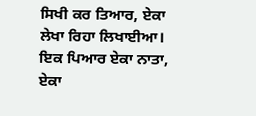ਸਿਖੀ ਕਰ ਤਿਆਰ, ਏਕਾ ਲੇਖਾ ਰਿਹਾ ਲਿਖਾਈਆ। ਇਕ ਪਿਆਰ ਏਕਾ ਨਾਤਾ, ਏਕਾ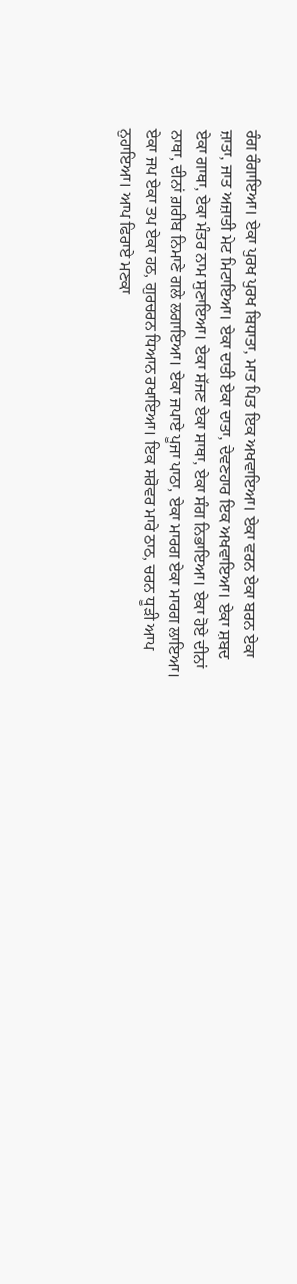ਰੰਗ ਰੰਗਾਇਆ। ਏਕਾ ਪੁਰਖ ਪੁਰਖ ਬਿਧਾਤਾ, ਮਾਤ ਪਿਤ ਇਕ ਅਖਵਾਇਆ। ਏਕਾ ਵਰਨ ਏਕਾ ਬਰਨ ਏਕਾ ਜ਼ਾਤਾ, ਜਾਤ ਅਜ਼ਾਤੀ ਮੇਟ ਮਿਟਾਇਆ। ਏਕਾ ਦਾਤੀ ਏਕਾ ਦਾਤਾ, ਦੇਵਣਹਾਰ ਇਕ ਅਖਵਾਇਆ। ਏਕਾ ਸ਼ਬਦ ਏਕਾ ਗਾਥਾ, ਏਕਾ ਮੰਤਰ ਨਾਮ ਸੁਣਾਇਆ। ਏਕਾ ਸੱਜਣ ਏਕਾ ਸਾਥਾ, ਏਕਾ ਸੰਗ ਨਿਭਾਇਆ। ਏਕਾ ਹੋਏ ਦੀਨਾਂ ਨਾਥਾ, ਦੀਨਾਂ ਗ਼ਰੀਬ ਨਿਮਾਣੇ ਗਲੇ ਲਗਾਇਆ। ਏਕਾ ਜਪਾਏ ਪੂਜਾ ਪਾਠਾ, ਏਕਾ ਮਾਰਗ ਏਕਾ ਮਾਰਗ ਲਾਇਆ। ਏਕਾ ਜਪ ਏਕਾ ਤਪ ਏਕਾ ਹਠ, ਗੁਰਚਰਨ ਧਿਆਨ ਰਖਾਇਆ। ਇਕ ਸਰੋਵਰ ਮਾਰੇ ਠਾਠ, ਚਰਨ ਧੂੜੀ ਆਪ ਨੁਹਾਇਆ। ਆਪ ਫਿਰਾਏ ਮਣਕਾ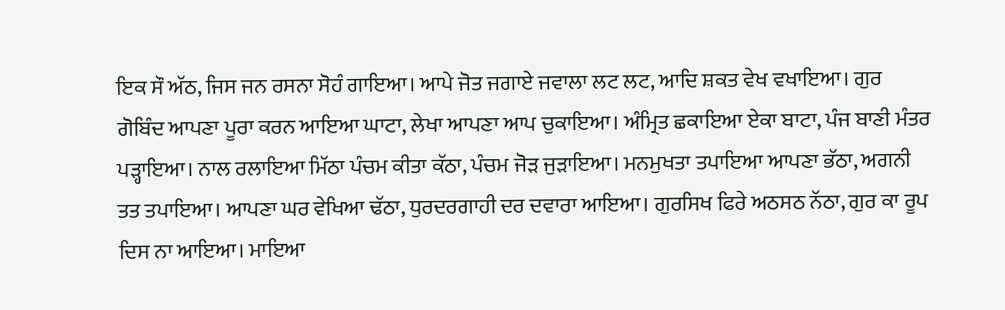ਇਕ ਸੌ ਅੱਠ, ਜਿਸ ਜਨ ਰਸਨਾ ਸੋਹੰ ਗਾਇਆ। ਆਪੇ ਜੋਤ ਜਗਾਏ ਜਵਾਲਾ ਲਟ ਲਟ, ਆਦਿ ਸ਼ਕਤ ਵੇਖ ਵਖਾਇਆ। ਗੁਰ ਗੋਬਿੰਦ ਆਪਣਾ ਪੂਰਾ ਕਰਨ ਆਇਆ ਘਾਟਾ, ਲੇਖਾ ਆਪਣਾ ਆਪ ਚੁਕਾਇਆ। ਅੰਮ੍ਰਿਤ ਛਕਾਇਆ ਏਕਾ ਬਾਟਾ, ਪੰਜ ਬਾਣੀ ਮੰਤਰ ਪੜ੍ਹਾਇਆ। ਨਾਲ ਰਲਾਇਆ ਮਿੱਠਾ ਪੰਚਮ ਕੀਤਾ ਕੱਠਾ, ਪੰਚਮ ਜੋੜ ਜੁੜਾਇਆ। ਮਨਮੁਖਤਾ ਤਪਾਇਆ ਆਪਣਾ ਭੱਠਾ, ਅਗਨੀ ਤਤ ਤਪਾਇਆ। ਆਪਣਾ ਘਰ ਵੇਖਿਆ ਢੱਠਾ, ਧੁਰਦਰਗਾਹੀ ਦਰ ਦਵਾਰਾ ਆਇਆ। ਗੁਰਸਿਖ ਫਿਰੇ ਅਠਸਠ ਨੱਠਾ, ਗੁਰ ਕਾ ਰੂਪ ਦਿਸ ਨਾ ਆਇਆ। ਮਾਇਆ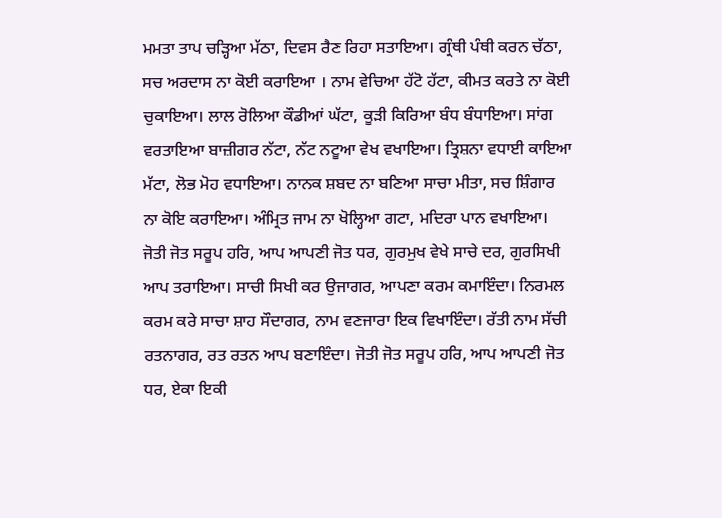ਮਮਤਾ ਤਾਪ ਚੜ੍ਹਿਆ ਮੱਠਾ, ਦਿਵਸ ਰੈਣ ਰਿਹਾ ਸਤਾਇਆ। ਗ੍ਰੰਥੀ ਪੰਥੀ ਕਰਨ ਚੱਠਾ, ਸਚ ਅਰਦਾਸ ਨਾ ਕੋਈ ਕਰਾਇਆ । ਨਾਮ ਵੇਚਿਆ ਹੱਟੋ ਹੱਟਾ, ਕੀਮਤ ਕਰਤੇ ਨਾ ਕੋਈ ਚੁਕਾਇਆ। ਲਾਲ ਰੋਲਿਆ ਕੌਡੀਆਂ ਘੱਟਾ, ਕੂੜੀ ਕਿਰਿਆ ਬੰਧ ਬੰਧਾਇਆ। ਸਾਂਗ ਵਰਤਾਇਆ ਬਾਜ਼ੀਗਰ ਨੱਟਾ, ਨੱਟ ਨਟੂਆ ਵੇਖ ਵਖਾਇਆ। ਤ੍ਰਿਸ਼ਨਾ ਵਧਾਈ ਕਾਇਆ ਮੱਟਾ, ਲੋਭ ਮੋਹ ਵਧਾਇਆ। ਨਾਨਕ ਸ਼ਬਦ ਨਾ ਬਣਿਆ ਸਾਚਾ ਮੀਤਾ, ਸਚ ਸ਼ਿੰਗਾਰ ਨਾ ਕੋਇ ਕਰਾਇਆ। ਅੰਮ੍ਰਿਤ ਜਾਮ ਨਾ ਖੋਲ੍ਹਿਆ ਗਟਾ, ਮਦਿਰਾ ਪਾਨ ਵਖਾਇਆ। ਜੋਤੀ ਜੋਤ ਸਰੂਪ ਹਰਿ, ਆਪ ਆਪਣੀ ਜੋਤ ਧਰ, ਗੁਰਮੁਖ ਵੇਖੇ ਸਾਚੇ ਦਰ, ਗੁਰਸਿਖੀ ਆਪ ਤਰਾਇਆ। ਸਾਚੀ ਸਿਖੀ ਕਰ ਉਜਾਗਰ, ਆਪਣਾ ਕਰਮ ਕਮਾਇੰਦਾ। ਨਿਰਮਲ ਕਰਮ ਕਰੇ ਸਾਚਾ ਸ਼ਾਹ ਸੌਦਾਗਰ, ਨਾਮ ਵਣਜਾਰਾ ਇਕ ਵਿਖਾਇੰਦਾ। ਰੱਤੀ ਨਾਮ ਸੱਚੀ ਰਤਨਾਗਰ, ਰਤ ਰਤਨ ਆਪ ਬਣਾਇੰਦਾ। ਜੋਤੀ ਜੋਤ ਸਰੂਪ ਹਰਿ, ਆਪ ਆਪਣੀ ਜੋਤ ਧਰ, ਏਕਾ ਇਕੀ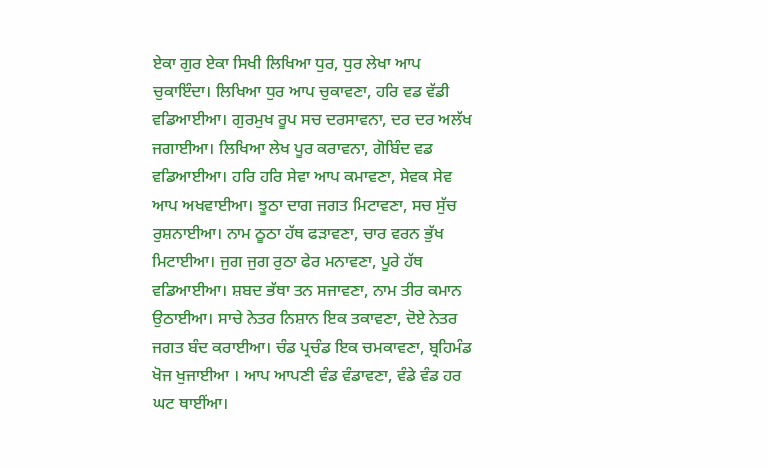ਏਕਾ ਗੁਰ ਏਕਾ ਸਿਖੀ ਲਿਖਿਆ ਧੁਰ, ਧੁਰ ਲੇਖਾ ਆਪ ਚੁਕਾਇੰਦਾ। ਲਿਖਿਆ ਧੁਰ ਆਪ ਚੁਕਾਵਣਾ, ਹਰਿ ਵਡ ਵੱਡੀ ਵਡਿਆਈਆ। ਗੁਰਮੁਖ ਰੂਪ ਸਚ ਦਰਸਾਵਨਾ, ਦਰ ਦਰ ਅਲੱਖ ਜਗਾਈਆ। ਲਿਖਿਆ ਲੇਖ ਪੂਰ ਕਰਾਵਨਾ, ਗੋਬਿੰਦ ਵਡ ਵਡਿਆਈਆ। ਹਰਿ ਹਰਿ ਸੇਵਾ ਆਪ ਕਮਾਵਣਾ, ਸੇਵਕ ਸੇਵ ਆਪ ਅਖਵਾਈਆ। ਝੂਠਾ ਦਾਗ ਜਗਤ ਮਿਟਾਵਣਾ, ਸਚ ਸੁੱਚ ਰੁਸ਼ਨਾਈਆ। ਨਾਮ ਠੂਠਾ ਹੱਥ ਫੜਾਵਣਾ, ਚਾਰ ਵਰਨ ਭੁੱਖ ਮਿਟਾਈਆ। ਜੁਗ ਜੁਗ ਰੁਠਾ ਫੇਰ ਮਨਾਵਣਾ, ਪੂਰੇ ਹੱਥ ਵਡਿਆਈਆ। ਸ਼ਬਦ ਭੱਥਾ ਤਨ ਸਜਾਵਣਾ, ਨਾਮ ਤੀਰ ਕਮਾਨ ਉਠਾਈਆ। ਸਾਚੇ ਨੇਤਰ ਨਿਸ਼ਾਨ ਇਕ ਤਕਾਵਣਾ, ਦੋਏ ਨੇਤਰ ਜਗਤ ਬੰਦ ਕਰਾਈਆ। ਚੰਡ ਪ੍ਰਚੰਡ ਇਕ ਚਮਕਾਵਣਾ, ਬ੍ਰਹਿਮੰਡ ਖੋਜ ਖੁਜਾਈਆ । ਆਪ ਆਪਣੀ ਵੰਡ ਵੰਡਾਵਣਾ, ਵੰਡੇ ਵੰਡ ਹਰ ਘਟ ਥਾਈਂਆ।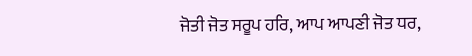ਜੋਤੀ ਜੋਤ ਸਰੂਪ ਹਰਿ, ਆਪ ਆਪਣੀ ਜੋਤ ਧਰ,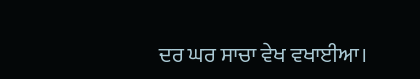ਦਰ ਘਰ ਸਾਚਾ ਵੇਖ ਵਖਾਈਆ।